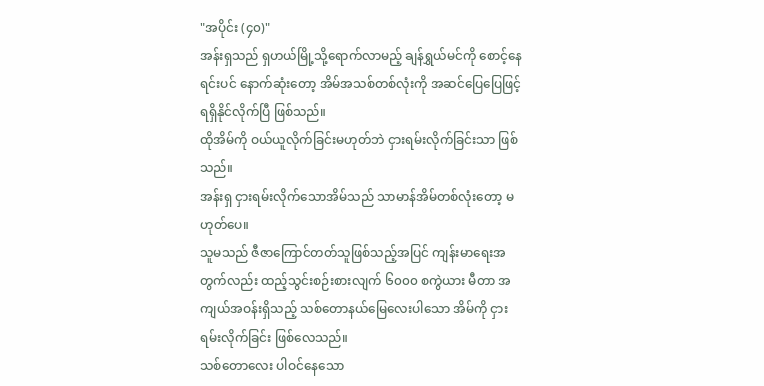"အပိုင်း (၄၀)"
အန်းရှသည် ရှဟယ်မြို့သို့ရောက်လာမည့် ချန်ရွှယ်မင်ကို စောင့်နေရင်းပင် နောက်ဆုံးတော့ အိမ်အသစ်တစ်လုံးကို အဆင်ပြေပြေဖြင့် ရရှိနိုင်လိုက်ပြီ ဖြစ်သည်။
ထိုအိမ်ကို ဝယ်ယူလိုက်ခြင်းမဟုတ်ဘဲ ငှားရမ်းလိုက်ခြင်းသာ ဖြစ်သည်။
အန်းရှ ငှားရမ်းလိုက်သောအိမ်သည် သာမာန်အိမ်တစ်လုံးတော့ မဟုတ်ပေ။
သူမသည် ဇီဇာကြောင်တတ်သူဖြစ်သည့်အပြင် ကျန်းမာရေးအတွက်လည်း ထည့်သွင်းစဉ်းစားလျက် ၆၀၀၀ စကွဲယား မီတာ အကျယ်အဝန်းရှိသည့် သစ်တောနယ်မြေလေးပါသော အိမ်ကို ငှားရမ်းလိုက်ခြင်း ဖြစ်လေသည်။
သစ်တောလေး ပါဝင်နေသော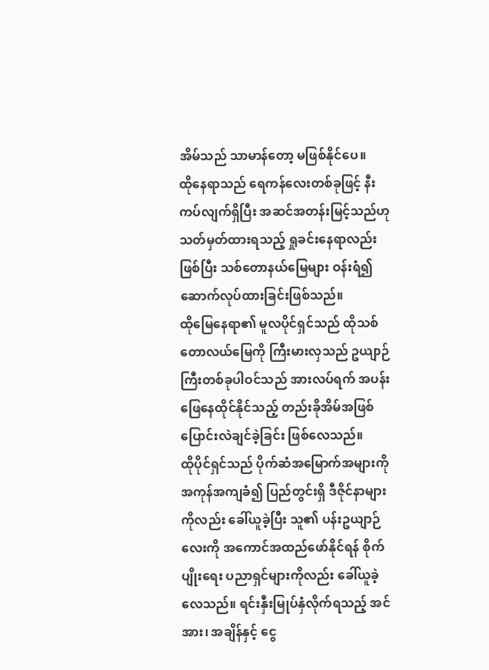အိမ်သည် သာမာန်တော့ မဖြစ်နိုင်ပေ။
ထိုနေရာသည် ရေကန်လေးတစ်ခုဖြင့် နီးကပ်လျက်ရှိပြီး အဆင်အတန်းမြင့်သည်ဟု သတ်မှတ်ထားရသည့် ရှုခင်းနေရာလည်းဖြစ်ပြီး သစ်တောနယ်မြေများ ဝန်းရံ၍ ဆောက်လုပ်ထားခြင်းဖြစ်သည်။
ထိုမြေနေရာ၏ မူလပိုင်ရှင်သည် ထိုသစ်တောလယ်မြေကို ကြီးမားလှသည် ဥယျာဉ်ကြီးတစ်ခုပါဝင်သည် အားလပ်ရက် အပန်းဖြေနေထိုင်နိုင်သည့် တည်းခိုအိမ်အဖြစ် ပြောင်းလဲချင်ခဲ့ခြင်း ဖြစ်လေသည်။
ထိုပိုင်ရှင်သည် ပိုက်ဆံအမြောက်အများကို အကုန်အကျခံ၍ ပြည်တွင်းရှိ ဒီဇိုင်နာများကိုလည်း ခေါ်ယူခဲ့ပြီး သူ၏ ပန်းဥယျာဉ်လေးကို အကောင်အထည်ဖော်နိုင်ရန် စိုက်ပျိုးရေး ပညာရှင်များကိုလည်း ခေါ်ယူခဲ့လေသည်။ ရင်းနှီးမြုပ်နှံလိုက်ရသည့် အင်အား၊ အချိန်နှင့် ငွေ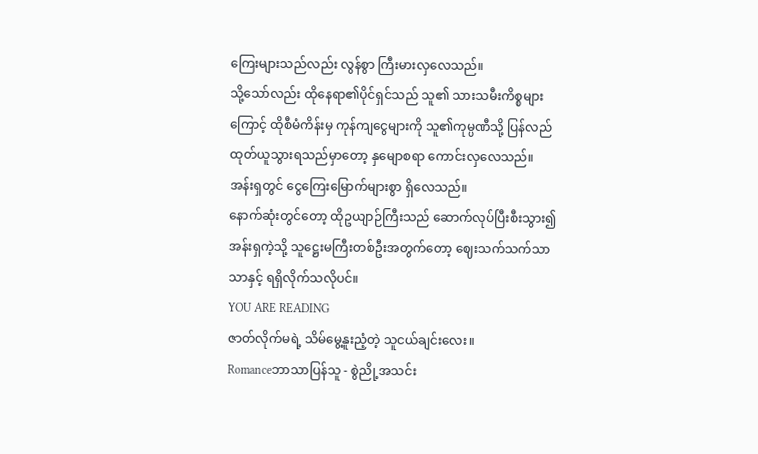ကြေးများသည်လည်း လွန်စွာ ကြီးမားလှလေသည်။
သို့သော်လည်း ထိုနေရာ၏ပိုင်ရှင်သည် သူ၏ သားသမီးကိစ္စများကြောင့် ထိုစီမံကိန်းမှ ကုန်ကျငွေများကို သူ၏ကုမ္ပဏီသို့ ပြန်လည် ထုတ်ယူသွားရသည်မှာတော့ နှမျောစရာ ကောင်းလှလေသည်။
အန်းရှတွင် ငွေကြေးမြောက်များစွာ ရှိလေသည်။
နောက်ဆုံးတွင်တော့ ထိုဥယျာဉ်ကြီးသည် ဆောက်လုပ်ပြီးစီးသွား၍ အန်းရှကဲ့သို့ သူဋ္ဌေးမကြီးတစ်ဦးအတွက်တော့ ဈေးသက်သက်သာသာနှင့် ရရှိလိုက်သလိုပင်။
YOU ARE READING
ဇာတ်လိုက်မရဲ့ သိမ်မွေ့နူးညံ့တဲ့ သူငယ်ချင်းလေး။
Romanceဘာသာပြန်သူ - စွဲညို့အသင်း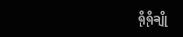ရိုရိုချို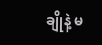ချိုနဲ့ မ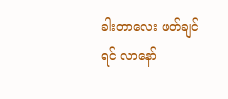ခါးတာလေး ဖတ်ချင်ရင် လာနော်